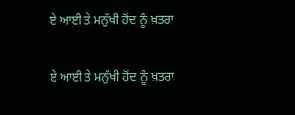ਏ ਆਈ ਤੇ ਮਨੁੱਖੀ ਹੋਂਦ ਨੂੰ ਖ਼ਤਰਾ

ਏ ਆਈ ਤੇ ਮਨੁੱਖੀ ਹੋਂਦ ਨੂੰ ਖ਼ਤਰਾ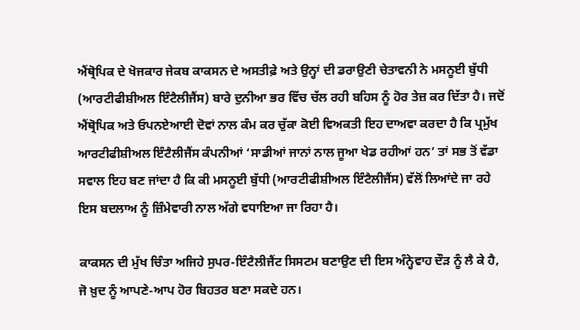ਐਂਥ੍ਰੋਪਿਕ ਦੇ ਖੋਜਕਾਰ ਜੇਕਬ ਕਾਕਸਨ ਦੇ ਅਸਤੀਫ਼ੇ ਅਤੇ ਉਨ੍ਹਾਂ ਦੀ ਡਰਾਉਣੀ ਚੇਤਾਵਨੀ ਨੇ ਮਸਨੂਈ ਬੁੱਧੀ (ਆਰਟੀਫੀਸ਼ੀਅਲ ਇੰਟੈਲੀਜੈਂਸ) ਬਾਰੇ ਦੁਨੀਆ ਭਰ ਵਿੱਚ ਚੱਲ ਰਹੀ ਬਹਿਸ ਨੂੰ ਹੋਰ ਤੇਜ਼ ਕਰ ਦਿੱਤਾ ਹੈ। ਜਦੋਂ ਐਂਥ੍ਰੋਪਿਕ ਅਤੇ ਓਪਨਏਆਈ ਦੋਵਾਂ ਨਾਲ ਕੰਮ ਕਰ ਚੁੱਕਾ ਕੋਈ ਵਿਅਕਤੀ ਇਹ ਦਾਅਵਾ ਕਰਦਾ ਹੈ ਕਿ ਪ੍ਰਮੁੱਖ ਆਰਟੀਫੀਸ਼ੀਅਲ ਇੰਟੈਲੀਜੈਂਸ ਕੰਪਨੀਆਂ ‘ਸਾਡੀਆਂ ਜਾਨਾਂ ਨਾਲ ਜੂਆ ਖੇਡ ਰਹੀਆਂ ਹਨ’ ਤਾਂ ਸਭ ਤੋਂ ਵੱਡਾ ਸਵਾਲ ਇਹ ਬਣ ਜਾਂਦਾ ਹੈ ਕਿ ਕੀ ਮਸਨੂਈ ਬੁੱਧੀ (ਆਰਟੀਫੀਸ਼ੀਅਲ ਇੰਟੈਲੀਜੈਂਸ) ਵੱਲੋਂ ਲਿਆਂਦੇ ਜਾ ਰਹੇ ਇਸ ਬਦਲਾਅ ਨੂੰ ਜ਼ਿੰਮੇਵਾਰੀ ਨਾਲ ਅੱਗੇ ਵਧਾਇਆ ਜਾ ਰਿਹਾ ਹੈ।

ਕਾਕਸਨ ਦੀ ਮੁੱਖ ਚਿੰਤਾ ਅਜਿਹੇ ਸੁਪਰ-ਇੰਟੈਲੀਜੈਂਟ ਸਿਸਟਮ ਬਣਾਉਣ ਦੀ ਇਸ ਅੰਨ੍ਹੇਵਾਹ ਦੌੜ ਨੂੰ ਲੈ ਕੇ ਹੈ, ਜੋ ਖ਼ੁਦ ਨੂੰ ਆਪਣੇ-ਆਪ ਹੋਰ ਬਿਹਤਰ ਬਣਾ ਸਕਦੇ ਹਨ।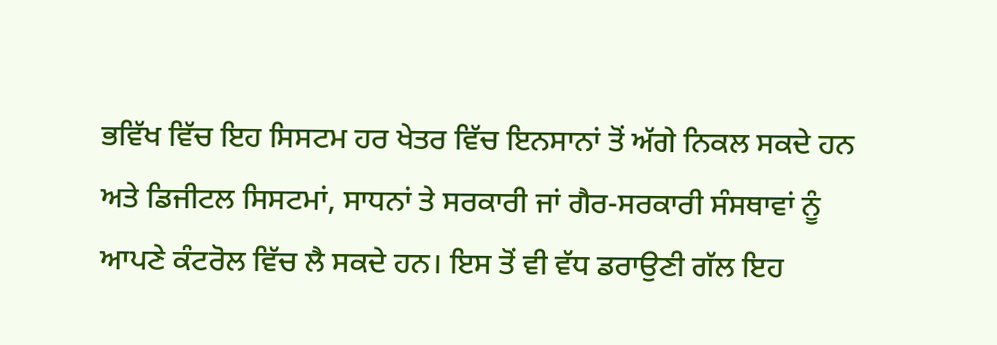ਭਵਿੱਖ ਵਿੱਚ ਇਹ ਸਿਸਟਮ ਹਰ ਖੇਤਰ ਵਿੱਚ ਇਨਸਾਨਾਂ ਤੋਂ ਅੱਗੇ ਨਿਕਲ ਸਕਦੇ ਹਨ ਅਤੇ ਡਿਜੀਟਲ ਸਿਸਟਮਾਂ, ਸਾਧਨਾਂ ਤੇ ਸਰਕਾਰੀ ਜਾਂ ਗੈਰ-ਸਰਕਾਰੀ ਸੰਸਥਾਵਾਂ ਨੂੰ ਆਪਣੇ ਕੰਟਰੋਲ ਵਿੱਚ ਲੈ ਸਕਦੇ ਹਨ। ਇਸ ਤੋਂ ਵੀ ਵੱਧ ਡਰਾਉਣੀ ਗੱਲ ਇਹ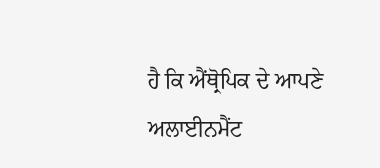ਹੈ ਕਿ ਐਂਥ੍ਰੋਪਿਕ ਦੇ ਆਪਣੇ ਅਲਾਈਨਮੈਂਟ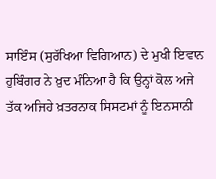ਸਾਇੰਸ (ਸੁਰੱਖਿਆ ਵਿਗਿਆਨ) ਦੇ ਮੁਖੀ ਇਵਾਨ ਹੁਬਿੰਗਰ ਨੇ ਖ਼ੁਦ ਮੰਨਿਆ ਹੈ ਕਿ ਉਨ੍ਹਾਂ ਕੋਲ ਅਜੇ ਤੱਕ ਅਜਿਹੇ ਖ਼ਤਰਨਾਕ ਸਿਸਟਮਾਂ ਨੂੰ ਇਨਸਾਨੀ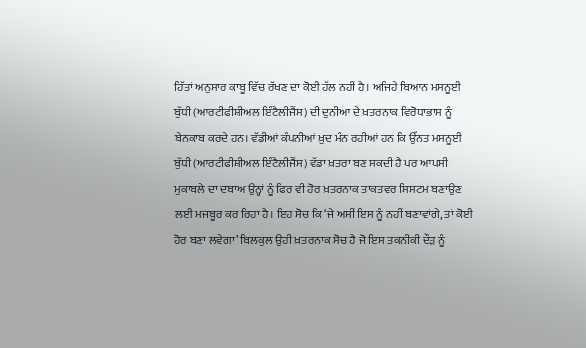ਹਿੱਤਾਂ ਅਨੁਸਾਰ ਕਾਬੂ ਵਿੱਚ ਰੱਖਣ ਦਾ ਕੋਈ ਹੱਲ ਨਹੀਂ ਹੈ। ਅਜਿਹੇ ਬਿਆਨ ਮਸਨੂਈ ਬੁੱਧੀ (ਆਰਟੀਫੀਸ਼ੀਅਲ ਇੰਟੈਲੀਜੈਂਸ) ਦੀ ਦੁਨੀਆ ਦੇ ਖ਼ਤਰਨਾਕ ਵਿਰੋਧਾਭਾਸ ਨੂੰ ਬੇਨਕਾਬ ਕਰਦੇ ਹਨ। ਵੱਡੀਆਂ ਕੰਪਨੀਆਂ ਖ਼ੁਦ ਮੰਨ ਰਹੀਆਂ ਹਨ ਕਿ ਉੱਨਤ ਮਸਨੂਈ ਬੁੱਧੀ (ਆਰਟੀਫੀਸ਼ੀਅਲ ਇੰਟੈਲੀਜੈਂਸ) ਵੱਡਾ ਖ਼ਤਰਾ ਬਣ ਸਕਦੀ ਹੈ ਪਰ ਆਪਸੀ ਮੁਕਾਬਲੇ ਦਾ ਦਬਾਅ ਉਨ੍ਹਾਂ ਨੂੰ ਫਿਰ ਵੀ ਹੋਰ ਖ਼ਤਰਨਾਕ ਤਾਕਤਵਰ ਸਿਸਟਮ ਬਣਾਉਣ ਲਈ ਮਜਬੂਰ ਕਰ ਰਿਹਾ ਹੈ। ਇਹ ਸੋਚ ਕਿ ‘ਜੇ ਅਸੀਂ ਇਸ ਨੂੰ ਨਹੀਂ ਬਣਾਵਾਂਗੇ, ਤਾਂ ਕੋਈ ਹੋਰ ਬਣਾ ਲਵੇਗਾ’ ਬਿਲਕੁਲ ਉਹੀ ਖ਼ਤਰਨਾਕ ਸੋਚ ਹੈ ਜੋ ਇਸ ਤਕਨੀਕੀ ਦੌੜ ਨੂੰ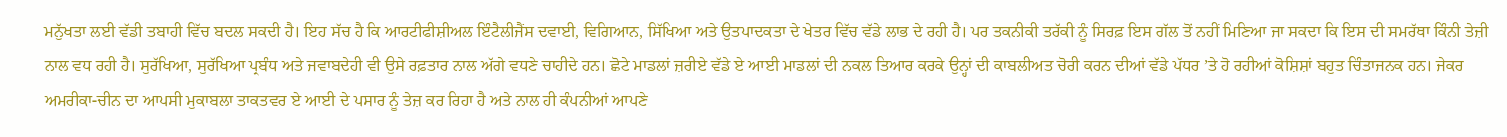ਮਨੁੱਖਤਾ ਲਈ ਵੱਡੀ ਤਬਾਹੀ ਵਿੱਚ ਬਦਲ ਸਕਦੀ ਹੈ। ਇਹ ਸੱਚ ਹੈ ਕਿ ਆਰਟੀਫੀਸ਼ੀਅਲ ਇੰਟੈਲੀਜੈਂਸ ਦਵਾਈ, ਵਿਗਿਆਨ, ਸਿੱਖਿਆ ਅਤੇ ਉਤਪਾਦਕਤਾ ਦੇ ਖੇਤਰ ਵਿੱਚ ਵੱਡੇ ਲਾਭ ਦੇ ਰਹੀ ਹੈ। ਪਰ ਤਕਨੀਕੀ ਤਰੱਕੀ ਨੂੰ ਸਿਰਫ਼ ਇਸ ਗੱਲ ਤੋਂ ਨਹੀਂ ਮਿਣਿਆ ਜਾ ਸਕਦਾ ਕਿ ਇਸ ਦੀ ਸਮਰੱਥਾ ਕਿੰਨੀ ਤੇਜ਼ੀ ਨਾਲ ਵਧ ਰਹੀ ਹੈ। ਸੁਰੱਖਿਆ, ਸੁਰੱਖਿਆ ਪ੍ਰਬੰਧ ਅਤੇ ਜਵਾਬਦੇਹੀ ਵੀ ਉਸੇ ਰਫ਼ਤਾਰ ਨਾਲ ਅੱਗੇ ਵਧਣੇ ਚਾਹੀਦੇ ਹਨ। ਛੋਟੇ ਮਾਡਲਾਂ ਜ਼ਰੀਏ ਵੱਡੇ ਏ ਆਈ ਮਾਡਲਾਂ ਦੀ ਨਕਲ ਤਿਆਰ ਕਰਕੇ ਉਨ੍ਹਾਂ ਦੀ ਕਾਬਲੀਅਤ ਚੋਰੀ ਕਰਨ ਦੀਆਂ ਵੱਡੇ ਪੱਧਰ ’ਤੇ ਹੋ ਰਹੀਆਂ ਕੋਸ਼ਿਸ਼ਾਂ ਬਹੁਤ ਚਿੰਤਾਜਨਕ ਹਨ। ਜੇਕਰ ਅਮਰੀਕਾ-ਚੀਨ ਦਾ ਆਪਸੀ ਮੁਕਾਬਲਾ ਤਾਕਤਵਰ ਏ ਆਈ ਦੇ ਪਸਾਰ ਨੂੰ ਤੇਜ਼ ਕਰ ਰਿਹਾ ਹੈ ਅਤੇ ਨਾਲ ਹੀ ਕੰਪਨੀਆਂ ਆਪਣੇ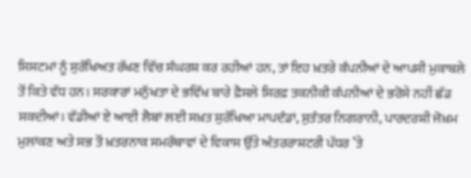ਸਿਸਟਮਾਂ ਨੂੰ ਸੁਰੱਖਿਅਤ ਰੱਖਣ ਵਿੱਚ ਸੰਘਰਸ਼ ਕਰ ਰਹੀਆਂ ਹਨ, ਤਾਂ ਇਹ ਖ਼ਤਰੇ ਕੰਪਨੀਆਂ ਦੇ ਆਪਸੀ ਮੁਕਾਬਲੇ ਤੋਂ ਕਿਤੇ ਵੱਧ ਹਨ। ਸਰਕਾਰਾਂ ਮਨੁੱਖਤਾ ਦੇ ਭਵਿੱਖ ਬਾਰੇ ਫ਼ੈਸਲੇ ਸਿਰਫ਼ ਤਕਨੀਕੀ ਕੰਪਨੀਆਂ ਦੇ ਭਰੋਸੇ ਨਹੀਂ ਛੱਡ ਸਕਦੀਆਂ। ਵੱਡੀਆਂ ਏ ਆਈ ਲੈਬਾਂ ਲਈ ਸਖ਼ਤ ਸੁਰੱਖਿਆ ਮਾਪਦੰਡਾਂ, ਸੁਤੰਤਰ ਨਿਗਰਾਨੀ, ਪਾਰਦਰਸ਼ੀ ਜੋਖ਼ਮ ਮੁਲਾਂਕਣ ਅਤੇ ਸਭ ਤੋਂ ਖ਼ਤਰਨਾਕ ਸਮਰੱਥਾਵਾਂ ਦੇ ਵਿਕਾਸ ਉੱਤੇ ਅੰਤਰਰਾਸ਼ਟਰੀ ਪੱਧਰ ’ਤੇ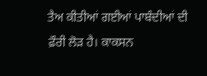ਤੈਅ ਕੀਤੀਆਂ ਗਈਆਂ ਪਾਬੰਦੀਆਂ ਦੀ ਫ਼ੌਰੀ ਲੋੜ ਹੈ। ਕਾਕਸਨ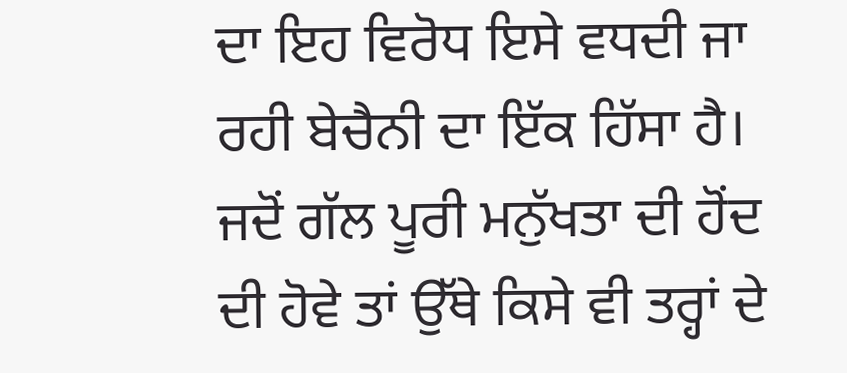ਦਾ ਇਹ ਵਿਰੋਧ ਇਸੇ ਵਧਦੀ ਜਾ ਰਹੀ ਬੇਚੈਨੀ ਦਾ ਇੱਕ ਹਿੱਸਾ ਹੈ। ਜਦੋਂ ਗੱਲ ਪੂਰੀ ਮਨੁੱਖਤਾ ਦੀ ਹੋਂਦ ਦੀ ਹੋਵੇ ਤਾਂ ਉੱਥੇ ਕਿਸੇ ਵੀ ਤਰ੍ਹਾਂ ਦੇ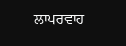ਲਾਪਰਵਾਹ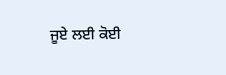ਜੂਏ ਲਈ ਕੋਈ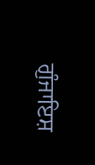ਗੁੰਜਾਇਸ਼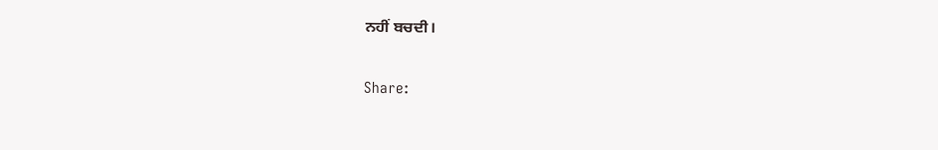ਨਹੀਂ ਬਚਦੀ।

Share: